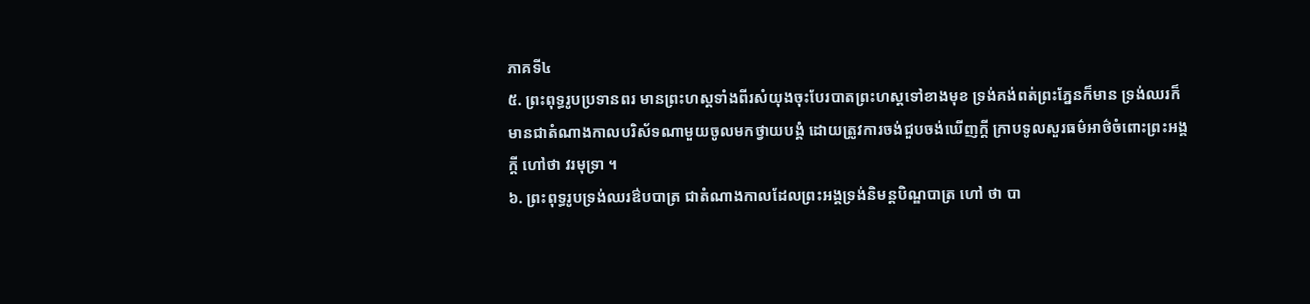ភាគទី៤
៥. ព្រះពុទ្ធរូបប្រទានពរ មានព្រះហស្តទាំងពីរសំយុងចុះបែរបាតព្រះហស្តទៅខាងមុខ ទ្រង់គង់ពត់ព្រះភ្នែនក៏មាន ទ្រង់ឈរក៏មានជាតំណាងកាលបរិស័ទណាមួយចូលមកថ្វាយបង្គំ ដោយត្រូវការចង់ជួបចង់ឃើញក្ដី ក្រាបទូលសួរធម៌អាថ៌ចំពោះព្រះអង្គក្ដី ហៅថា វរមុទ្រា ។
៦. ព្រះពុទ្ធរូបទ្រង់ឈរឳបបាត្រ ជាតំណាងកាលដែលព្រះអង្គទ្រង់និមន្តបិណ្ឌបាត្រ ហៅ ថា បា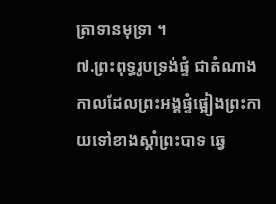ត្រាទានមុទ្រា ។
៧.ព្រះពុទ្ធរូបទ្រង់ផ្ទំ ជាតំណាងកាលដែលព្រះអង្គផ្ទំផ្អៀងព្រះកាយទៅខាងស្ដាំព្រះបាទ ឆ្វេ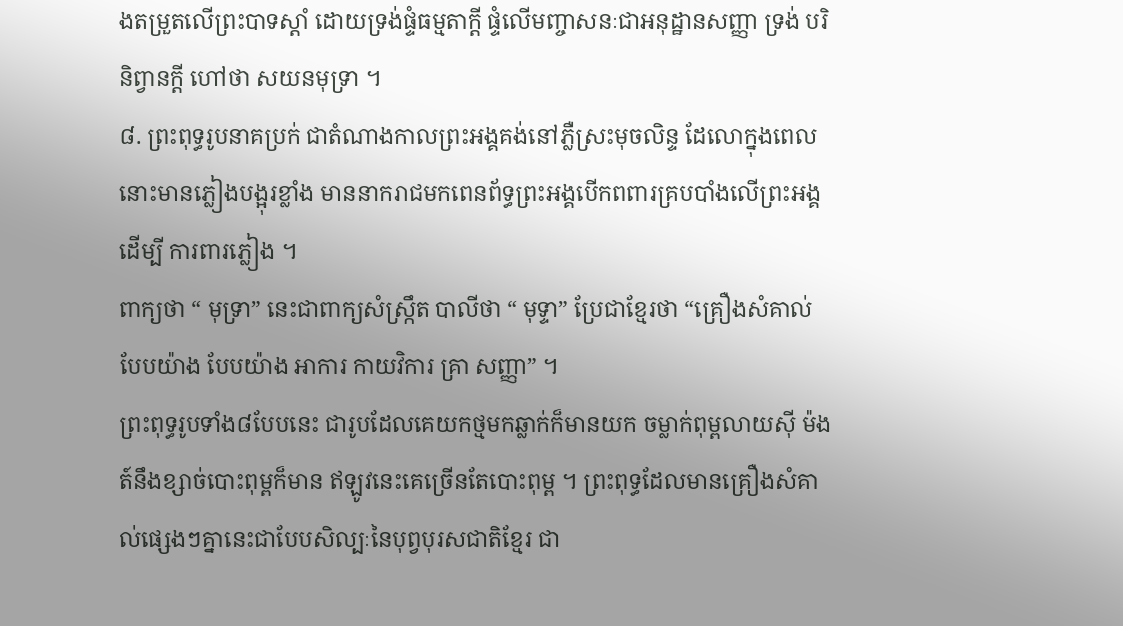ងតម្រួតលើព្រះបាទស្ដាំ ដោយទ្រង់ផ្ទំធម្មតាក្ដី ផ្ទំលើមញ្ចាសនៈជាអនុដ្ឋានសញ្ញា ទ្រង់ បរិនិព្វានក្ដី ហៅថា សយនមុទ្រា ។
៨. ព្រះពុទ្ធរូបនាគប្រក់ ជាតំណាងកាលព្រះអង្គគង់នៅភ្លឺស្រះមុចលិន្ទ ដែលោក្នុងពេល នោះមានភ្លៀងបង្អុរខ្លាំង មាននាករាជមកពេនព័ទ្ធព្រះអង្គបើកពពារគ្របបាំងលើព្រះអង្គ ដើម្បី ការពារភ្លៀង ។
ពាក្យថា “ មុទ្រា” នេះជាពាក្យសំស្ក្រឹត បាលីថា “ មុទ្ទា” ប្រែជាខ្មែរថា “គ្រឿងសំគាល់ បែបយ៉ាង បែបយ៉ាង អាការ កាយវិការ គ្រា សញ្ញា” ។
ព្រះពុទ្ធរូបទាំង៨បែបនេះ ជារូបដែលគេយកថ្មមកឆ្លាក់ក៏មានយក ចម្លាក់ពុម្ពលាយស៊ី ម៉ងត៍នឹងខ្សាច់បោះពុម្ពក៏មាន ឥឡូវនេះគេច្រើនតែបោះពុម្ព ។ ព្រះពុទ្ធដែលមានគ្រឿងសំគា ល់ផ្សេងៗគ្នានេះជាបែបសិល្បៈនៃបុព្វបុរសជាតិខ្មែរ ជា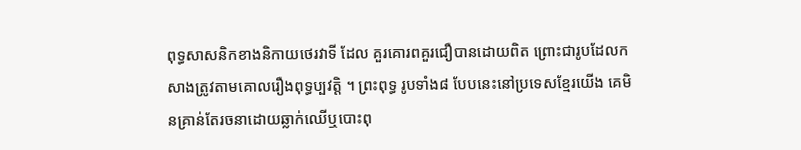ពុទ្ធសាសនិកខាងនិកាយថេរវាទី ដែល គួរគោរពគួរជឿបានដោយពិត ព្រោះជារូបដែលកសាងត្រូវតាមគោលរឿងពុទ្ធប្បវត្តិ ។ ព្រះពុទ្ធ រូបទាំង៨ បែបនេះនៅប្រទេសខ្មែរយើង គេមិនគ្រាន់តែរចនាដោយឆ្លាក់ឈើឬបោះពុ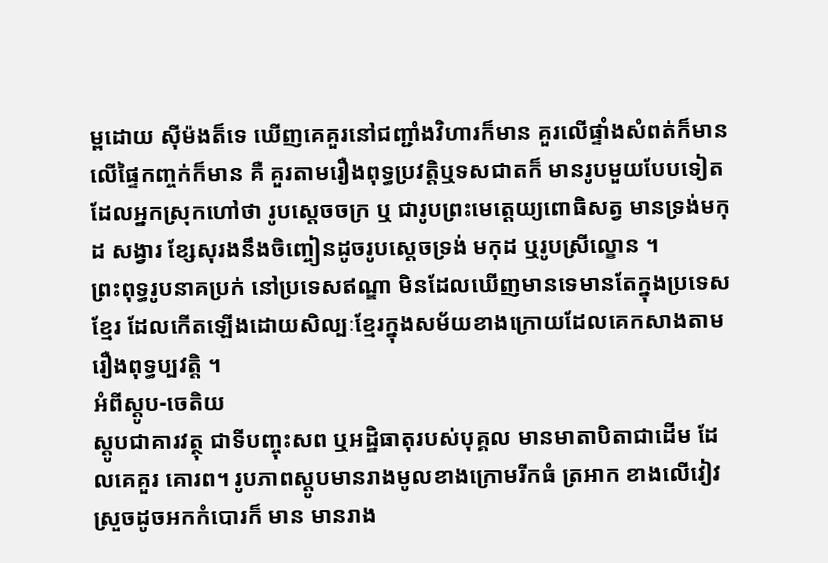ម្ពដោយ ស៊ីម៉ងត៏ទេ ឃើញគេគួរនៅជញ្ជាំងវិហារក៏មាន គួរលើផ្ទាំងសំពត់ក៏មាន លើផ្ទៃកញ្ចក់ក៏មាន គឺ គួរតាមរឿងពុទ្ធប្រវត្តិឬទសជាតក៏ មានរូបមួយបែបទៀតដែលអ្នកស្រុកហៅថា រូបសេ្ដចចក្រ ឬ ជារូបព្រះមេត្តេយ្យពោធិសត្វ មានទ្រង់មកុដ សង្វារ ខ្សែសុរងនឹងចិញ្ចៀនដូចរូបស្ដេចទ្រង់ មកុដ ឬរូបស្រីល្ខោន ។
ព្រះពុទ្ធរូបនាគប្រក់ នៅប្រទេសឥណ្ឌា មិនដែលឃើញមានទេមានតែក្នុងប្រទេសខ្មែរ ដែលកើតឡើងដោយសិល្បៈខ្មែរក្នុងសម័យខាងក្រោយដែលគេកសាងតាមរឿងពុទ្ធប្បវត្តិ ។
អំពីស្ដូប-ចេតិយ
ស្ដូបជាគារវត្ថុ ជាទីបញ្ចុះសព ឬអដ្ឋិធាតុរបស់បុគ្គល មានមាតាបិតាជាដើម ដែលគេគួរ គោរព។ រូបភាពស្ដូបមានរាងមូលខាងក្រោមរីកធំ ត្រអាក ខាងលើវៀវស្រួចដូចអកកំបោរក៏ មាន មានរាង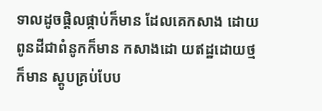ទាលដូចផ្តិលផ្កាប់ក៏មាន ដែលគេកសាង ដោយពូនដីជាពំនូកក៏មាន កសាងដោ យឥដ្ឋដោយថ្មក៏មាន ស្ដូបគ្រប់បែប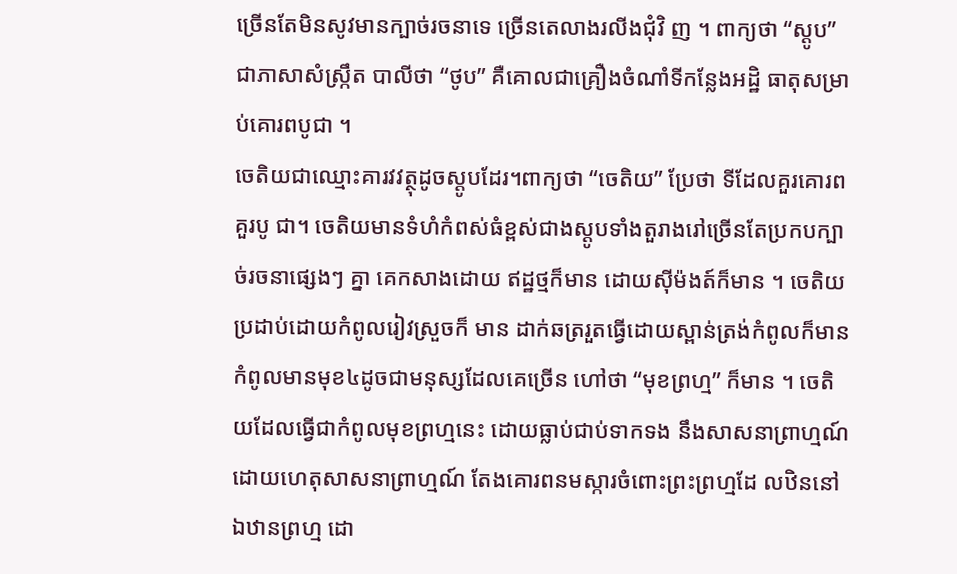ច្រើនតែមិនសូវមានក្បាច់រចនាទេ ច្រើនតេលាងរលីងជុំវិ ញ ។ ពាក្យថា “ស្ដូប” ជាភាសាសំស្រ្កឹត បាលីថា “ថូប” គឺគោលជាគ្រឿងចំណាំទីកន្លែងអដ្ឋិ ធាតុសម្រាប់គោរពបូជា ។
ចេតិយជាឈ្មោះគារវវត្ថុដូចស្ដូបដែរ។ពាក្យថា “ចេតិយ” ប្រែថា ទីដែលគួរគោរព គួរបូ ជា។ ចេតិយមានទំហំកំពស់ធំខ្ពស់ជាងស្ដូបទាំងតួរាងរៅច្រើនតែប្រកបក្បាច់រចនាផ្សេងៗ គ្នា គេកសាងដោយ ឥដ្ឋថ្មក៏មាន ដោយស៊ីម៉ងត៍ក៏មាន ។ ចេតិយប្រដាប់ដោយកំពូលរៀវស្រួចក៏ មាន ដាក់ឆត្ររួតធ្វើដោយស្ពាន់ត្រង់កំពូលក៏មាន កំពូលមានមុខ៤ដូចជាមនុស្សដែលគេច្រើន ហៅថា “មុខព្រហ្ម” ក៏មាន ។ ចេតិយដែលធ្វើជាកំពូលមុខព្រហ្មនេះ ដោយធ្លាប់ជាប់ទាកទង នឹងសាសនាព្រាហ្មណ៍ ដោយហេតុសាសនាព្រាហ្មណ៍ តែងគោរពនមស្ការចំពោះព្រះព្រហ្មដែ លឋិននៅឯឋានព្រហ្ម ដោ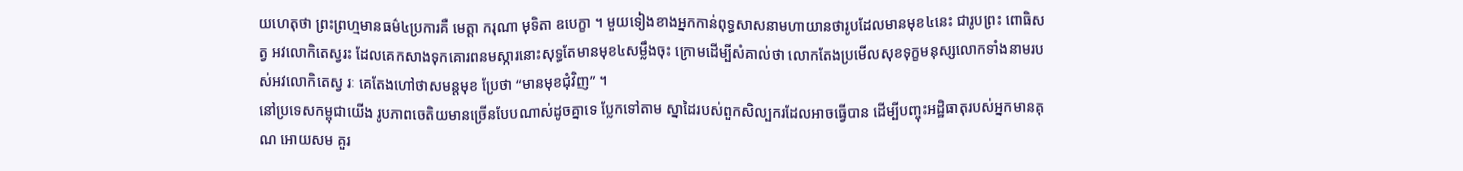យហេតុថា ព្រះព្រហ្មមានធម៌៤ប្រការគឺ មេត្តា ករុណា មុទិតា ឧបេក្ខា ។ មួយទៀងខាងអ្នកកាន់ពុទ្ធសាសនាមហាយានថារូបដែលមានមុខ៤នេះ ជារូបព្រះ ពោធិសត្វ អវលោកិតេស្វរះ ដែលគេកសាងទុកគោរពនមស្ការនោះសុទ្ធតែមានមុខ៤សម្លឹងចុះ ក្រោមដើម្បីសំគាល់ថា លោកតែងប្រមើលសុខទុក្ខមនុស្សលោកទាំងនាមរបស់អវលោកិតេស្វ រៈ គេតែងហៅថាសមន្តមុខ ប្រែថា “មានមុខជុំវិញ” ។
នៅប្រទេសកម្ពុជាយើង រូបភាពចេតិយមានច្រើនបែបណាស់ដូចគ្នាទេ ប្លែកទៅតាម ស្នាដៃរបស់ពួកសិល្បករដែលអាចធ្វើបាន ដើម្បីបញ្ចុះអដ្ឋិធាតុរបស់អ្នកមានគុណ អោយសម គួរ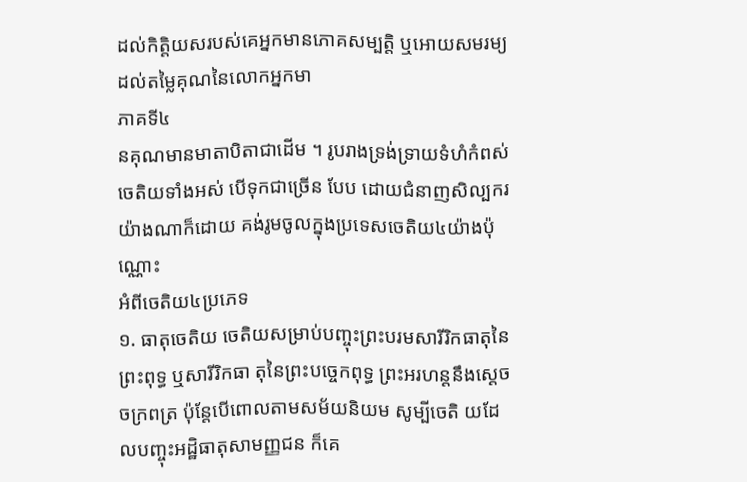ដល់កិត្តិយសរបស់គេអ្នកមានភោគសម្បត្តិ ឬអោយសមរម្យដល់តម្លៃគុណនៃលោកអ្នកមា
ភាគទី៤
នគុណមានមាតាបិតាជាដើម ។ រូបរាងទ្រង់ទ្រាយទំហំកំពស់ចេតិយទាំងអស់ បើទុកជាច្រើន បែប ដោយជំនាញសិល្បករយ៉ាងណាក៏ដោយ គង់រូមចូលក្នុងប្រទេសចេតិយ៤យ៉ាងប៉ុណ្ណោះ
អំពីចេតិយ៤ប្រភេទ
១. ធាតុចេតិយ ចេតិយសម្រាប់បញ្ចុះព្រះបរមសារីរិកធាតុនៃព្រះពុទ្ធ ឬសារីរិកធា តុនៃព្រះបច្ចេកពុទ្ធ ព្រះអរហន្តនឹងសេ្ដចចក្រពត្រ ប៉ុន្តែបើពោលតាមសម័យនិយម សូម្បីចេតិ យដែលបញ្ចុះអដ្ឋិធាតុសាមញ្ញជន ក៏គេ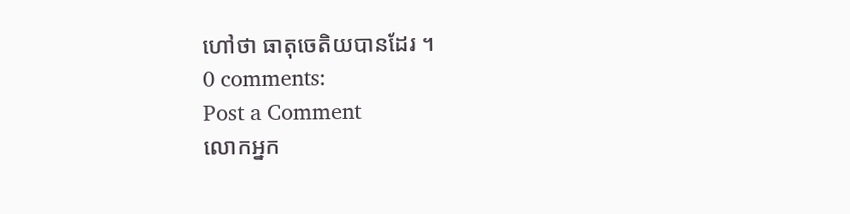ហៅថា ធាតុចេតិយបានដែរ ។
0 comments:
Post a Comment
លោកអ្នក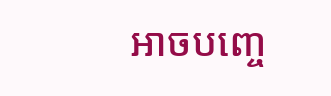អាចបញ្ចេ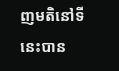ញមតិនៅទីនេះបាន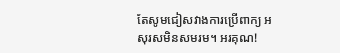តែសូមជៀសវាងការប្រើពាក្យ អសុរសមិនសមរម។ អរគុណ!